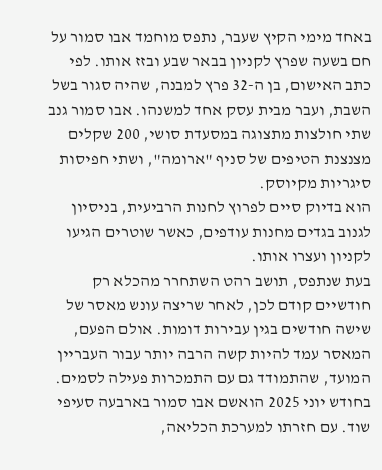באחד מימי הקיץ שעבר, נתפס מוחמד אבו סמור על חם בשעה שפרץ לקניון בבאר שבע ובזז אותו. לפי כתב האישום, בן ה-32 פרץ למבנה, שהיה סגור בשל השבת, ועבר מבית עסק אחד למשנהו. אבו סמור גנב שתי חולצות מתצוגה במסעדת סושי, 200 שקלים מצנצנת הטיפים של סניף "ארומה", ושתי חפיסות סיגריות מקיוסק.
הוא בדיוק סיים לפרוץ לחנות הרביעית, בניסיון לגנוב בגדים מחנות עודפים, כאשר שוטרים הגיעו לקניון ועצרו אותו.
בעת שנתפס, תושב רהט השתחרר מהכלא רק חודשיים קודם לכן, לאחר שריצה עונש מאסר של שישה חודשים בגין עבירות דומות. אולם הפעם, המאסר עמד להיות קשה הרבה יותר עבור העבריין המועד, שהתמודד גם עם התמכרות פעילה לסמים.
בחודש יוני 2025 הואשם אבו סמור בארבעה סעיפי שוד. עם חזרתו למערכת הכליאה,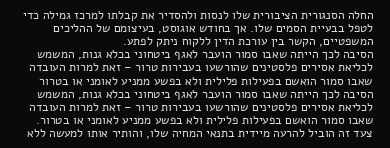החלה הסנגורית הציבורית שלו לנסות ולהסדיר את קבלתו למרכז גמילה כדי לטפל בבעיית הסמים שלו. אך בחודש אוגוסט, בעיצומם של ההליכים המשפטיים, הקשר בין עורכת הדין ללקוח ניתק לפתע.
הסיבה לכך הייתה שאבו סמור הועבר לאגף ביטחוני בכלא גנות, המשמש לכליאת אסירים פלסטינים שהורשעו בעבירות טרור – זאת למרות העובדה שאבו סמור הואשם בפעילות פלילית ולא בפשע ממניע לאומני או בטרור
הסיבה לכך הייתה שאבו סמור הועבר לאגף ביטחוני בכלא גנות, המשמש לכליאת אסירים פלסטינים שהורשעו בעבירות טרור – זאת למרות העובדה שאבו סמור הואשם בפעילות פלילית ולא בפשע ממניע לאומני או בטרור.
צעד זה הוביל להרעה מיידית בתנאי המחיה שלו, והותיר אותו למעשה ללא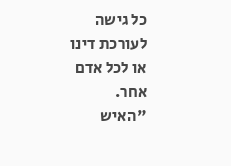כל גישה לעורכת דינו או לכל אדם אחר.
"האיש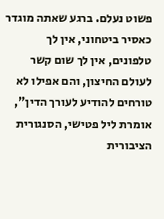פשוט נעלם. ברגע שאתה מוגדר כאסיר ביטחוני, אין לך טלפונים, אין לך שום קשר לעולם החיצון, והם אפילו לא טורחים להודיע לעורך הדין", אומרת ליל פטישי, הסנגורית הציבורית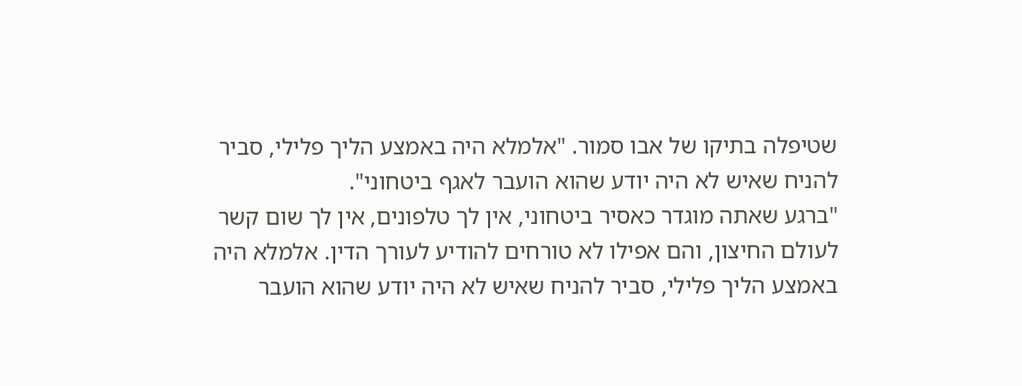שטיפלה בתיקו של אבו סמור. "אלמלא היה באמצע הליך פלילי, סביר להניח שאיש לא היה יודע שהוא הועבר לאגף ביטחוני".
"ברגע שאתה מוגדר כאסיר ביטחוני, אין לך טלפונים, אין לך שום קשר לעולם החיצון, והם אפילו לא טורחים להודיע לעורך הדין. אלמלא היה באמצע הליך פלילי, סביר להניח שאיש לא היה יודע שהוא הועבר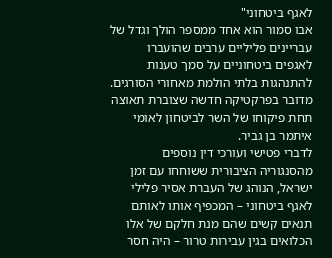לאגף ביטחוני"
אבו סמור הוא אחד ממספר הולך וגדל של עבריינים פליליים ערבים שהועברו לאגפים ביטחוניים על סמך טענות להתנהגות בלתי הולמת מאחורי הסורגים. מדובר בפרקטיקה חדשה שצוברת תאוצה תחת פיקוחו של השר לביטחון לאומי איתמר בן גביר.
לדברי פטישי ועורכי דין נוספים מהסנגוריה הציבורית ששוחחו עם זמן ישראל, הנוהג של העברת אסיר פלילי לאגף ביטחוני – המכפיף אותו לאותם תנאים קשים שהם מנת חלקם של אלו הכלואים בגין עבירות טרור – היה חסר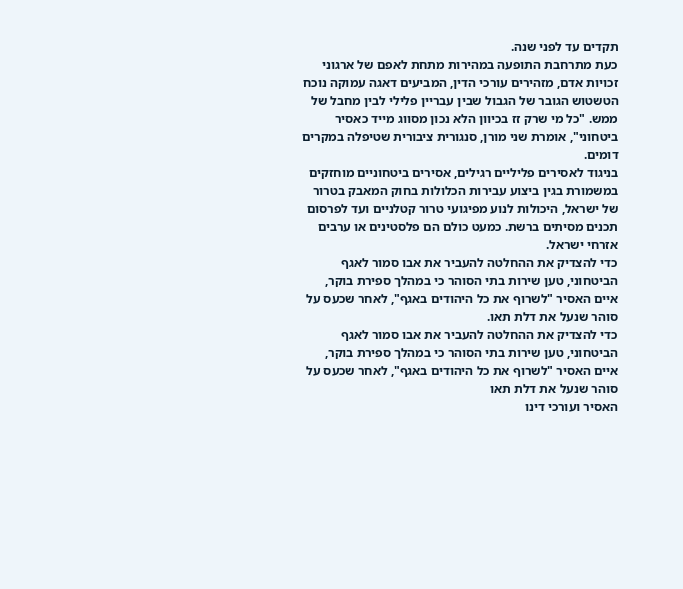תקדים עד לפני שנה.
כעת מתרחבת התופעה במהירות מתחת לאפם של ארגוני זכויות אדם, מזהירים עורכי הדין, המביעים דאגה עמוקה נוכח הטשטוש הגובר של הגבול שבין עבריין פלילי לבין מחבל של ממש. "כל מי שרק זז בכיוון הלא נכון מסווג מייד כאסיר ביטחוני", אומרת שני מורן, סנגורית ציבורית שטיפלה במקרים דומים.
בניגוד לאסירים פליליים רגילים, אסירים ביטחוניים מוחזקים במשמורת בגין ביצוע עבירות הכלולות בחוק המאבק בטרור של ישראל, היכולות לנוע מפיגועי טרור קטלניים ועד לפרסום תכנים מסיתים ברשת. כמעט כולם הם פלסטינים או ערבים אזרחי ישראל.
כדי להצדיק את ההחלטה להעביר את אבו סמור לאגף הביטחוני, טען שירות בתי הסוהר כי במהלך ספירת בוקר, איים האסיר "לשרוף את כל היהודים באגף", לאחר שכעס על סוהר שנעל את דלת תאו.
כדי להצדיק את ההחלטה להעביר את אבו סמור לאגף הביטחוני, טען שירות בתי הסוהר כי במהלך ספירת בוקר, איים האסיר "לשרוף את כל היהודים באגף", לאחר שכעס על סוהר שנעל את דלת תאו
האסיר ועורכי דינו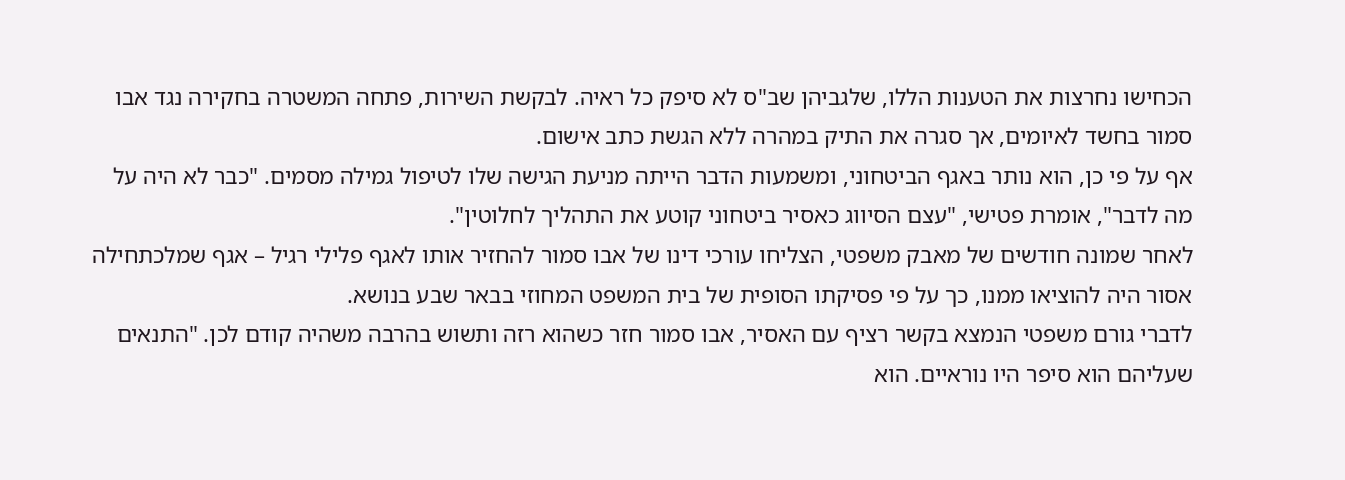הכחישו נחרצות את הטענות הללו, שלגביהן שב"ס לא סיפק כל ראיה. לבקשת השירות, פתחה המשטרה בחקירה נגד אבו סמור בחשד לאיומים, אך סגרה את התיק במהרה ללא הגשת כתב אישום.
אף על פי כן, הוא נותר באגף הביטחוני, ומשמעות הדבר הייתה מניעת הגישה שלו לטיפול גמילה מסמים. "כבר לא היה על מה לדבר", אומרת פטישי, "עצם הסיווג כאסיר ביטחוני קוטע את התהליך לחלוטין".
לאחר שמונה חודשים של מאבק משפטי, הצליחו עורכי דינו של אבו סמור להחזיר אותו לאגף פלילי רגיל – אגף שמלכתחילה אסור היה להוציאו ממנו, כך על פי פסיקתו הסופית של בית המשפט המחוזי בבאר שבע בנושא.
לדברי גורם משפטי הנמצא בקשר רציף עם האסיר, אבו סמור חזר כשהוא רזה ותשוש בהרבה משהיה קודם לכן. "התנאים שעליהם הוא סיפר היו נוראיים. הוא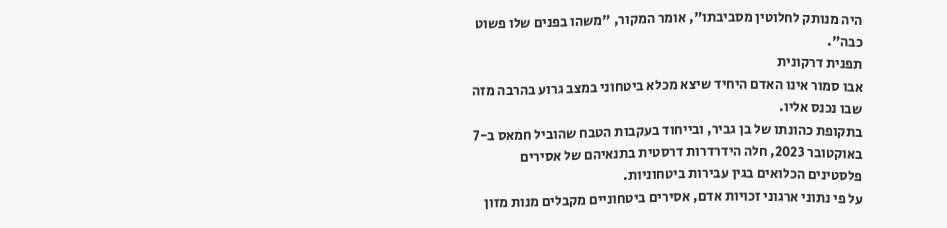היה מנותק לחלוטין מסביבתו", אומר המקור, "משהו בפנים שלו פשוט כבה".
תפנית דרקונית
אבו סמור אינו האדם היחיד שיצא מכלא ביטחוני במצב גרוע בהרבה מזה שבו נכנס אליו.
בתקופת כהונתו של בן גביר, ובייחוד בעקבות הטבח שהוביל חמאס ב-7 באוקטובר 2023, חלה הידרדרות דרסטית בתנאיהם של אסירים פלסטינים הכלואים בגין עבירות ביטחוניות.
על פי נתוני ארגוני זכויות אדם, אסירים ביטחוניים מקבלים מנות מזון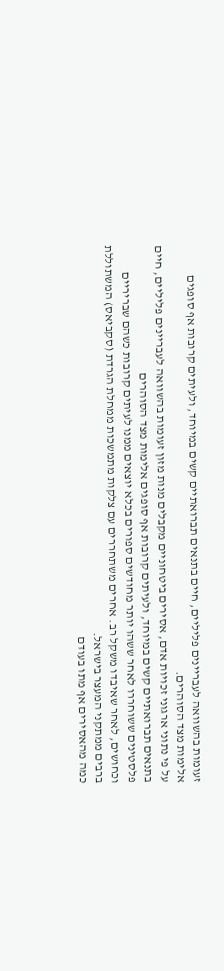זעומות בהשוואה לעבריינים פליליים, חיים בתנאים תברואתיים קשים במיוחד, ולעיתים קרובות אף סופגים אלימות מצד הסוהרים.
על פי נתוני ארגוני זכויות אדם, אסירים ביטחוניים מקבלים מנות מזון זעומות בהשוואה לעבריינים פליליים, חיים בתנאים תברואתיים קשים במיוחד, ולעיתים קרובות אף סופגים אלימות מצד הסוהרים
פלסטינים ששוחררו לאחר ששהו יותר מחודשים ספורים בכלא יוצאים ממנו לעיתים קרובות כשהם שבריריים וכחושים, לאחר שאיבדו משקל רב. אחרים משתחררים עם צלקות מתמשכות ממחלת הגרדת (סקביאס) המשתוללת ברבים ממתקני המעצר בישראל.
כמה מהאסירים אף מתו בעודם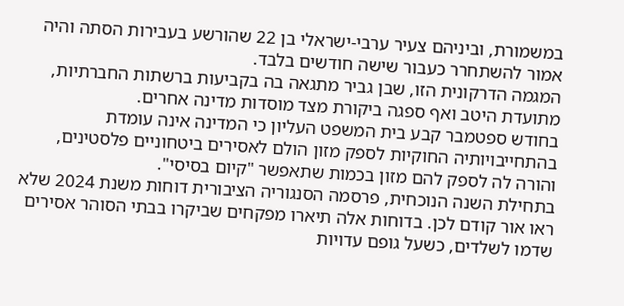במשמורת, וביניהם צעיר ערבי-ישראלי בן 22 שהורשע בעבירות הסתה והיה אמור להשתחרר כעבור שישה חודשים בלבד.
המגמה הדרקונית הזו, שבן גביר מתגאה בה בקביעות ברשתות החברתיות, מתועדת היטב ואף ספגה ביקורת מצד מוסדות מדינה אחרים.
בחודש ספטמבר קבע בית המשפט העליון כי המדינה אינה עומדת בהתחייבויותיה החוקיות לספק מזון הולם לאסירים ביטחוניים פלסטינים, והורה לה לספק להם מזון בכמות שתאפשר "קיום בסיסי".
בתחילת השנה הנוכחית, פרסמה הסנגוריה הציבורית דוחות משנת 2024 שלא ראו אור קודם לכן. בדוחות אלה תיארו מפקחים שביקרו בבתי הסוהר אסירים שדמו לשלדים, כשעל גופם עדויות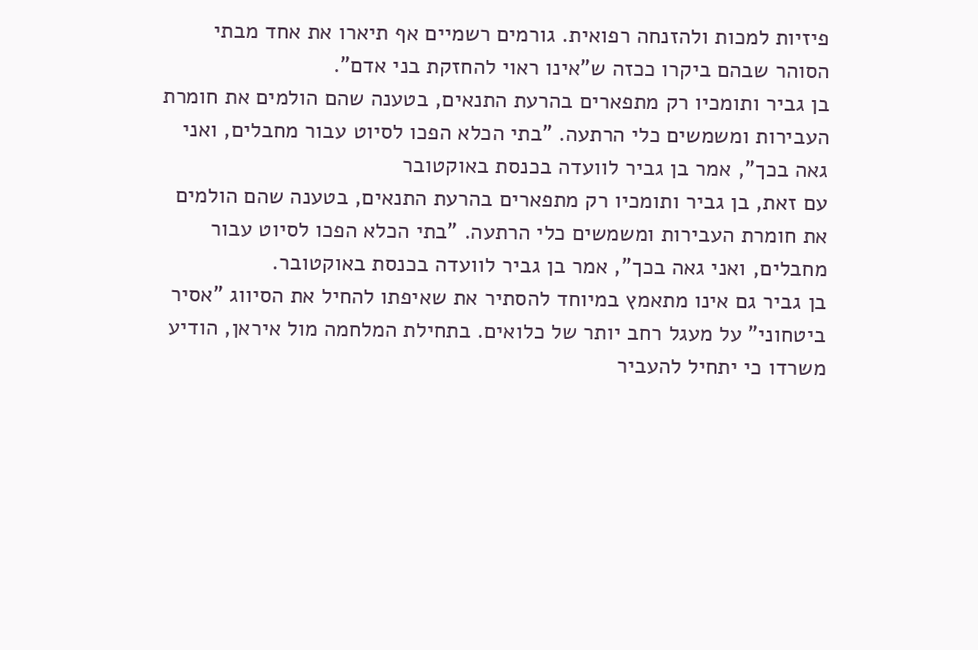פיזיות למכות ולהזנחה רפואית. גורמים רשמיים אף תיארו את אחד מבתי הסוהר שבהם ביקרו ככזה ש"אינו ראוי להחזקת בני אדם".
בן גביר ותומכיו רק מתפארים בהרעת התנאים, בטענה שהם הולמים את חומרת העבירות ומשמשים כלי הרתעה. "בתי הכלא הפכו לסיוט עבור מחבלים, ואני גאה בכך", אמר בן גביר לוועדה בכנסת באוקטובר
עם זאת, בן גביר ותומכיו רק מתפארים בהרעת התנאים, בטענה שהם הולמים את חומרת העבירות ומשמשים כלי הרתעה. "בתי הכלא הפכו לסיוט עבור מחבלים, ואני גאה בכך", אמר בן גביר לוועדה בכנסת באוקטובר.
בן גביר גם אינו מתאמץ במיוחד להסתיר את שאיפתו להחיל את הסיווג "אסיר ביטחוני" על מעגל רחב יותר של כלואים. בתחילת המלחמה מול איראן, הודיע משרדו כי יתחיל להעביר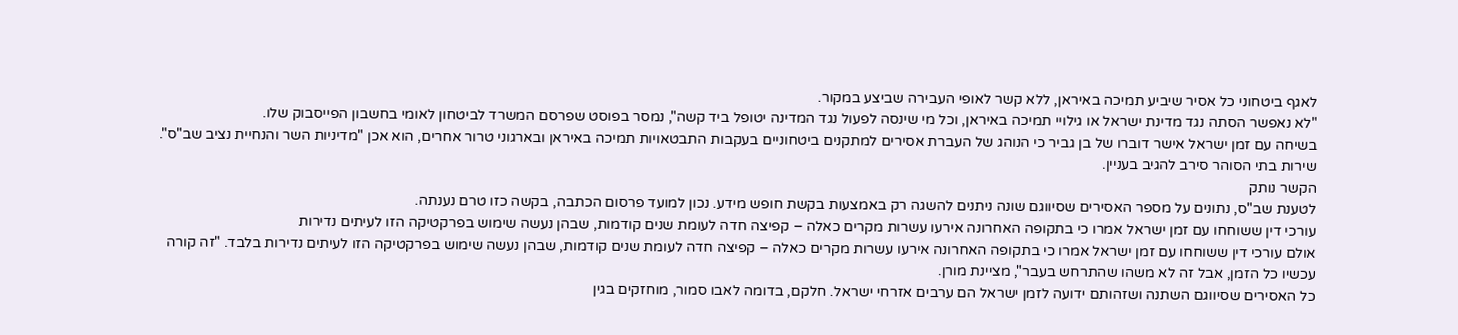לאגף ביטחוני כל אסיר שיביע תמיכה באיראן, ללא קשר לאופי העבירה שביצע במקור.
"לא נאפשר הסתה נגד מדינת ישראל או גילויי תמיכה באיראן, וכל מי שינסה לפעול נגד המדינה יטופל ביד קשה", נמסר בפוסט שפרסם המשרד לביטחון לאומי בחשבון הפייסבוק שלו.
בשיחה עם זמן ישראל אישר דוברו של בן גביר כי הנוהג של העברת אסירים למתקנים ביטחוניים בעקבות התבטאויות תמיכה באיראן ובארגוני טרור אחרים, הוא אכן "מדיניות השר והנחיית נציב שב"ס". שירות בתי הסוהר סירב להגיב בעניין.
הקשר נותק
לטענת שב"ס, נתונים על מספר האסירים שסיווגם שונה ניתנים להשגה רק באמצעות בקשת חופש מידע. נכון למועד פרסום הכתבה, בקשה כזו טרם נענתה.
עורכי דין ששוחחו עם זמן ישראל אמרו כי בתקופה האחרונה אירעו עשרות מקרים כאלה – קפיצה חדה לעומת שנים קודמות, שבהן נעשה שימוש בפרקטיקה הזו לעיתים נדירות
אולם עורכי דין ששוחחו עם זמן ישראל אמרו כי בתקופה האחרונה אירעו עשרות מקרים כאלה – קפיצה חדה לעומת שנים קודמות, שבהן נעשה שימוש בפרקטיקה הזו לעיתים נדירות בלבד. "זה קורה עכשיו כל הזמן, אבל זה לא משהו שהתרחש בעבר", מציינת מורן.
כל האסירים שסיווגם השתנה ושזהותם ידועה לזמן ישראל הם ערבים אזרחי ישראל. חלקם, בדומה לאבו סמור, מוחזקים בגין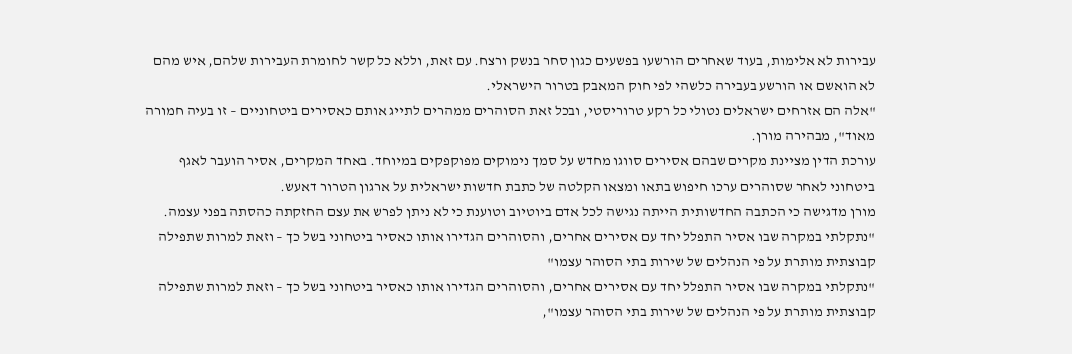עבירות לא אלימות, בעוד שאחרים הורשעו בפשעים כגון סחר בנשק ורצח. עם זאת, וללא כל קשר לחומרת העבירות שלהם, איש מהם לא הואשם או הורשע בעבירה כלשהי לפי חוק המאבק בטרור הישראלי.
"אלה הם אזרחים ישראלים נטולי כל רקע טרוריסטי, ובכל זאת הסוהרים ממהרים לתייג אותם כאסירים ביטחוניים – זו בעיה חמורה מאוד", מבהירה מורן.
עורכת הדין מציינת מקרים שבהם אסירים סווגו מחדש על סמך נימוקים מפוקפקים במיוחד. באחד המקרים, אסיר הועבר לאגף ביטחוני לאחר שסוהרים ערכו חיפוש בתאו ומצאו הקלטה של כתבת חדשות ישראלית על ארגון הטרור דאעש.
מורן מדגישה כי הכתבה החדשותית הייתה נגישה לכל אדם ביוטיוב וטוענת כי לא ניתן לפרש את עצם החזקתה כהסתה בפני עצמה.
"נתקלתי במקרה שבו אסיר התפלל יחד עם אסירים אחרים, והסוהרים הגדירו אותו כאסיר ביטחוני בשל כך – וזאת למרות שתפילה קבוצתית מותרת על פי הנהלים של שירות בתי הסוהר עצמו"
"נתקלתי במקרה שבו אסיר התפלל יחד עם אסירים אחרים, והסוהרים הגדירו אותו כאסיר ביטחוני בשל כך – וזאת למרות שתפילה קבוצתית מותרת על פי הנהלים של שירות בתי הסוהר עצמו",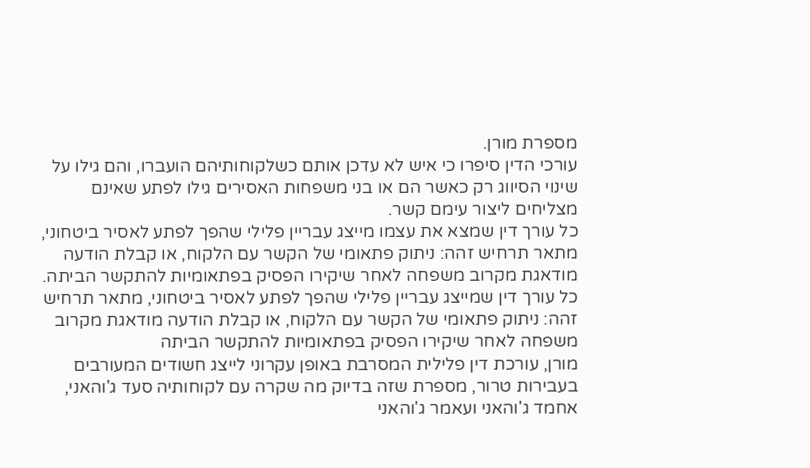מספרת מורן.
עורכי הדין סיפרו כי איש לא עדכן אותם כשלקוחותיהם הועברו, והם גילו על שינוי הסיווג רק כאשר הם או בני משפחות האסירים גילו לפתע שאינם מצליחים ליצור עימם קשר.
כל עורך דין שמצא את עצמו מייצג עבריין פלילי שהפך לפתע לאסיר ביטחוני, מתאר תרחיש זהה: ניתוק פתאומי של הקשר עם הלקוח, או קבלת הודעה מודאגת מקרוב משפחה לאחר שיקירו הפסיק בפתאומיות להתקשר הביתה.
כל עורך דין שמייצג עבריין פלילי שהפך לפתע לאסיר ביטחוני, מתאר תרחיש זהה: ניתוק פתאומי של הקשר עם הלקוח, או קבלת הודעה מודאגת מקרוב משפחה לאחר שיקירו הפסיק בפתאומיות להתקשר הביתה
מורן, עורכת דין פלילית המסרבת באופן עקרוני לייצג חשודים המעורבים בעבירות טרור, מספרת שזה בדיוק מה שקרה עם לקוחותיה סעד ג'והאני, אחמד ג'והאני ועאמר ג'והאני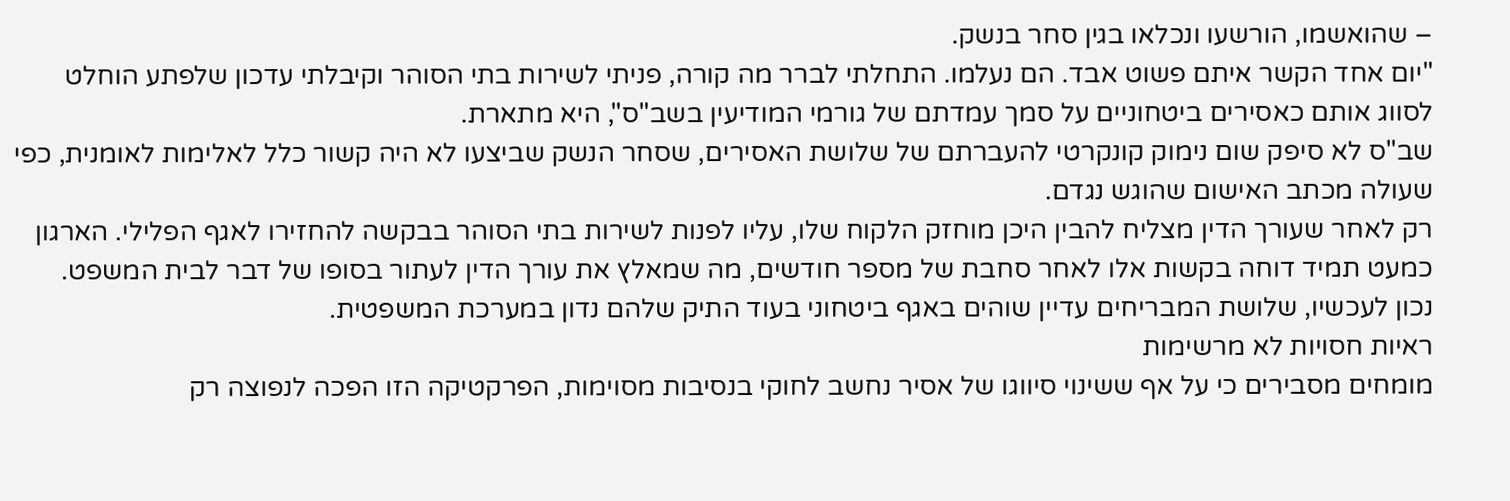– שהואשמו, הורשעו ונכלאו בגין סחר בנשק.
"יום אחד הקשר איתם פשוט אבד. הם נעלמו. התחלתי לברר מה קורה, פניתי לשירות בתי הסוהר וקיבלתי עדכון שלפתע הוחלט לסווג אותם כאסירים ביטחוניים על סמך עמדתם של גורמי המודיעין בשב"ס", היא מתארת.
שב"ס לא סיפק שום נימוק קונקרטי להעברתם של שלושת האסירים, שסחר הנשק שביצעו לא היה קשור כלל לאלימות לאומנית, כפי שעולה מכתב האישום שהוגש נגדם.
רק לאחר שעורך הדין מצליח להבין היכן מוחזק הלקוח שלו, עליו לפנות לשירות בתי הסוהר בבקשה להחזירו לאגף הפלילי. הארגון כמעט תמיד דוחה בקשות אלו לאחר סחבת של מספר חודשים, מה שמאלץ את עורך הדין לעתור בסופו של דבר לבית המשפט.
נכון לעכשיו, שלושת המבריחים עדיין שוהים באגף ביטחוני בעוד התיק שלהם נדון במערכת המשפטית.
ראיות חסויות לא מרשימות
מומחים מסבירים כי על אף ששינוי סיווגו של אסיר נחשב לחוקי בנסיבות מסוימות, הפרקטיקה הזו הפכה לנפוצה רק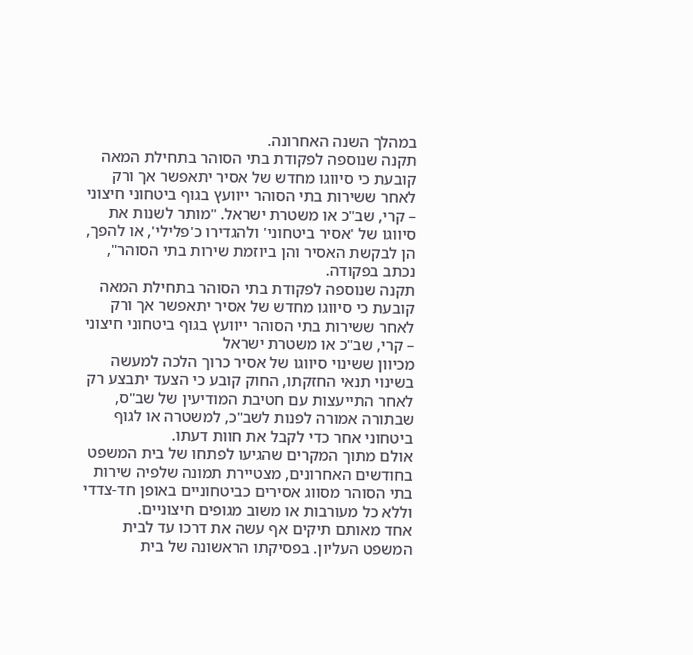במהלך השנה האחרונה.
תקנה שנוספה לפקודת בתי הסוהר בתחילת המאה קובעת כי סיווגו מחדש של אסיר יתאפשר אך ורק לאחר ששירות בתי הסוהר ייוועץ בגוף ביטחוני חיצוני – קרי, שב"כ או משטרת ישראל. "מותר לשנות את סיווגו של 'אסיר ביטחוני' ולהגדירו כ'פלילי', או להפך, הן לבקשת האסיר והן ביוזמת שירות בתי הסוהר", נכתב בפקודה.
תקנה שנוספה לפקודת בתי הסוהר בתחילת המאה קובעת כי סיווגו מחדש של אסיר יתאפשר אך ורק לאחר ששירות בתי הסוהר ייוועץ בגוף ביטחוני חיצוני – קרי, שב"כ או משטרת ישראל
מכיוון ששינוי סיווגו של אסיר כרוך הלכה למעשה בשינוי תנאי החזקתו, החוק קובע כי הצעד יתבצע רק לאחר התייעצות עם חטיבת המודיעין של שב"ס, שבתורה אמורה לפנות לשב"כ, למשטרה או לגוף ביטחוני אחר כדי לקבל את חוות דעתו.
אולם מתוך המקרים שהגיעו לפתחו של בית המשפט בחודשים האחרונים, מצטיירת תמונה שלפיה שירות בתי הסוהר מסווג אסירים כביטחוניים באופן חד-צדדי וללא כל מעורבות או משוב מגופים חיצוניים.
אחד מאותם תיקים אף עשה את דרכו עד לבית המשפט העליון. בפסיקתו הראשונה של בית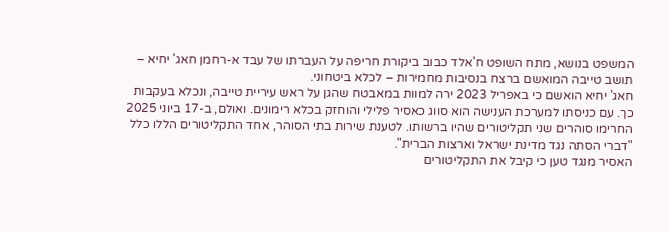המשפט בנושא, מתח השופט ח'אלד כבוב ביקורת חריפה על העברתו של עבד א-רחמן חאג' יחיא – תושב טייבה המואשם ברצח בנסיבות מחמירות – לכלא ביטחוני.
חאג' יחיא הואשם כי באפריל 2023 ירה למוות במאבטח שהגן על ראש עיריית טייבה, ונכלא בעקבות כך. עם כניסתו למערכת הענישה הוא סווג כאסיר פלילי והוחזק בכלא רימונים. ואולם, ב-17 ביוני 2025 החרימו סוהרים שני תקליטורים שהיו ברשותו. לטענת שירות בתי הסוהר, אחד התקליטורים הללו כלל "דברי הסתה נגד מדינת ישראל וארצות הברית".
האסיר מנגד טען כי קיבל את התקליטורים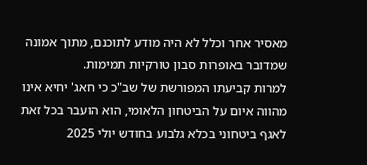מאסיר אחר וכלל לא היה מודע לתוכנם, מתוך אמונה שמדובר באופרות סבון טורקיות תמימות.
למרות קביעתו המפורשת של שב"כ כי חאג' יחיא אינו מהווה איום על הביטחון הלאומי, הוא הועבר בכל זאת לאגף ביטחוני בכלא גלבוע בחודש יולי 2025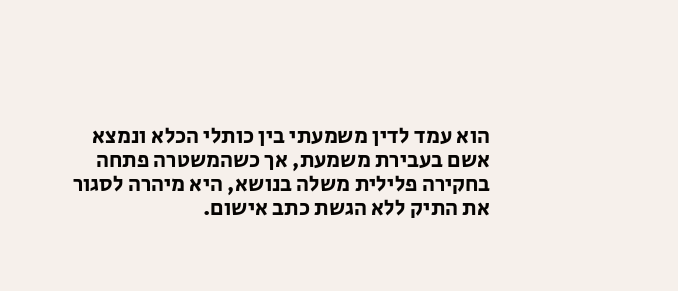הוא עמד לדין משמעתי בין כותלי הכלא ונמצא אשם בעבירת משמעת, אך כשהמשטרה פתחה בחקירה פלילית משלה בנושא, היא מיהרה לסגור את התיק ללא הגשת כתב אישום.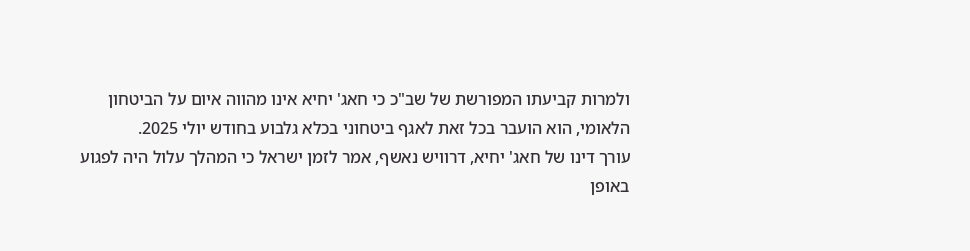ולמרות קביעתו המפורשת של שב"כ כי חאג' יחיא אינו מהווה איום על הביטחון הלאומי, הוא הועבר בכל זאת לאגף ביטחוני בכלא גלבוע בחודש יולי 2025.
עורך דינו של חאג' יחיא, דרוויש נאשף, אמר לזמן ישראל כי המהלך עלול היה לפגוע באופן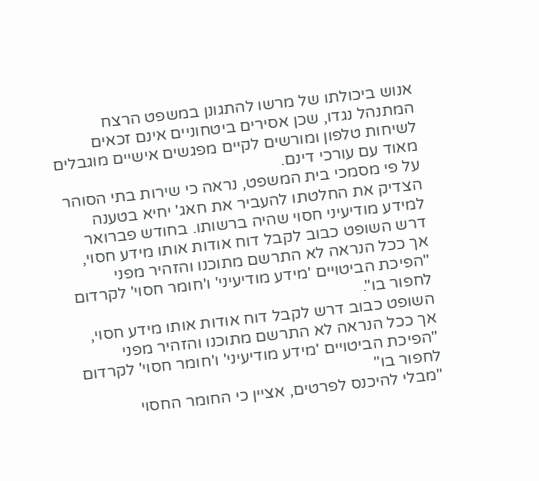אנוש ביכולתו של מרשו להתגונן במשפט הרצח המתנהל נגדו, שכן אסירים ביטחוניים אינם זכאים לשיחות טלפון ומורשים לקיים מפגשים אישיים מוגבלים מאוד עם עורכי דינם.
על פי מסמכי בית המשפט, נראה כי שירות בתי הסוהר הצדיק את החלטתו להעביר את חאג' יחיא בטענה למידע מודיעיני חסוי שהיה ברשותו. בחודש פברואר דרש השופט כבוב לקבל דוח אודות אותו מידע חסוי, אך ככל הנראה לא התרשם מתוכנו והזהיר מפני "הפיכת הביטויים 'מידע מודיעיני' ו'חומר חסוי' לקרדום לחפור בו".
השופט כבוב דרש לקבל דוח אודות אותו מידע חסוי, אך ככל הנראה לא התרשם מתוכנו והזהיר מפני "הפיכת הביטויים 'מידע מודיעיני' ו'חומר חסוי' לקרדום לחפור בו"
"מבלי להיכנס לפרטים, אציין כי החומר החסוי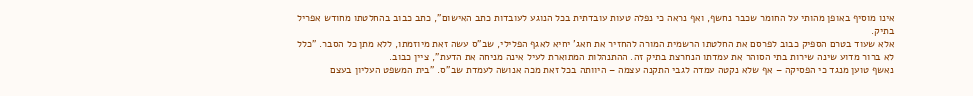אינו מוסיף באופן מהותי על החומר שכבר נחשף, ואף נראה כי נפלה טעות עובדתית בכל הנוגע לעובדות כתב האישום", כתב כבוב בהחלטתו מחודש אפריל בתיק.
אלא שעוד בטרם הספיק כבוב לפרסם את החלטתו הרשמית המורה להחזיר את חאג' יחיא לאגף הפלילי, שב"ס עשה זאת מיוזמתו, ללא מתן כל הסבר. "כלל לא ברור מדוע שינה שירות בתי הסוהר את עמדתו הנחרצת בתיק זה. ההתנהלות המתוארת לעיל אינה מניחה את הדעת", ציין כבוב.
נאשף טוען מנגד כי הפסיקה – אף שלא נקטה עמדה לגבי התקנה עצמה – היוותה בכל זאת מכה אנושה לעמדת שב"ס. "בית המשפט העליון בעצם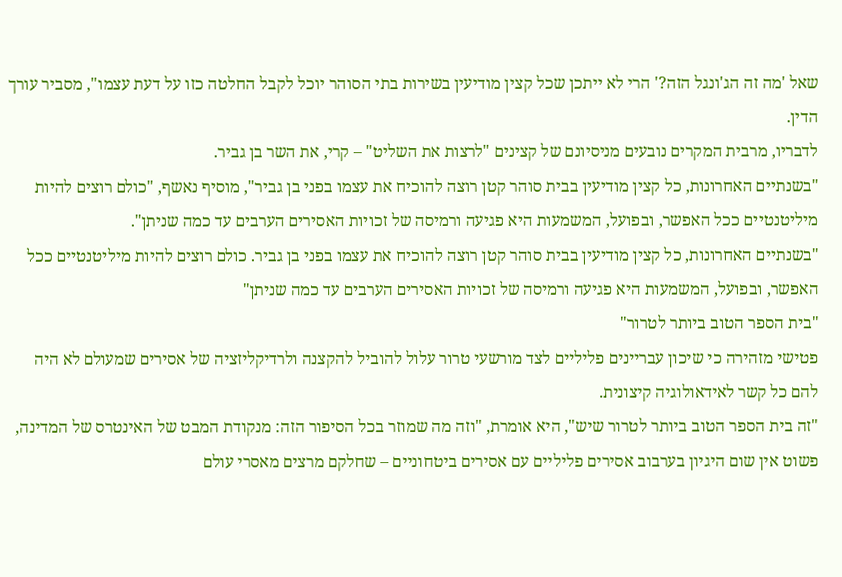שאל 'מה זה הג'ונגל הזה?' הרי לא ייתכן שכל קצין מודיעין בשירות בתי הסוהר יוכל לקבל החלטה כזו על דעת עצמו", מסביר עורך הדין.
לדבריו, מרבית המקרים נובעים מניסיונם של קצינים "לרצות את השליט" – קרי, את השר בן גביר.
"בשנתיים האחרונות, כל קצין מודיעין בבית סוהר קטן רוצה להוכיח את עצמו בפני בן גביר", מוסיף נאשף, "כולם רוצים להיות מיליטנטיים ככל האפשר, ובפועל, המשמעות היא פגיעה ורמיסה של זכויות האסירים הערבים עד כמה שניתן".
"בשנתיים האחרונות, כל קצין מודיעין בבית סוהר קטן רוצה להוכיח את עצמו בפני בן גביר. כולם רוצים להיות מיליטנטיים ככל האפשר, ובפועל, המשמעות היא פגיעה ורמיסה של זכויות האסירים הערבים עד כמה שניתן"
"בית הספר הטוב ביותר לטרור"
פטישי מזהירה כי שיכון עבריינים פליליים לצד מורשעי טרור עלול להוביל להקצנה ולרדיקליזציה של אסירים שמעולם לא היה להם כל קשר לאידאולוגיה קיצונית.
"זה בית הספר הטוב ביותר לטרור שיש", היא אומרת, "וזה מה שמוזר בכל הסיפור הזה: מנקודת המבט של האינטרס של המדינה, פשוט אין שום היגיון בערבוב אסירים פליליים עם אסירים ביטחוניים – שחלקם מרצים מאסרי עולם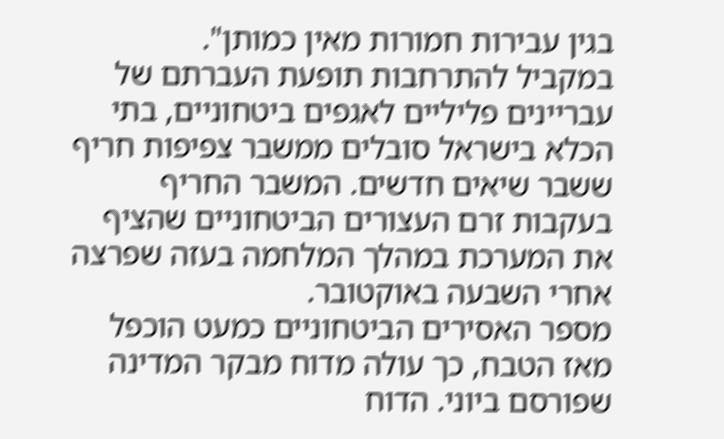בגין עבירות חמורות מאין כמותן".
במקביל להתרחבות תופעת העברתם של עבריינים פליליים לאגפים ביטחוניים, בתי הכלא בישראל סובלים ממשבר צפיפות חריף ששבר שיאים חדשים. המשבר החריף בעקבות זרם העצורים הביטחוניים שהציף את המערכת במהלך המלחמה בעזה שפרצה אחרי השבעה באוקטובר.
מספר האסירים הביטחוניים כמעט הוכפל מאז הטבח, כך עולה מדוח מבקר המדינה שפורסם ביוני. הדוח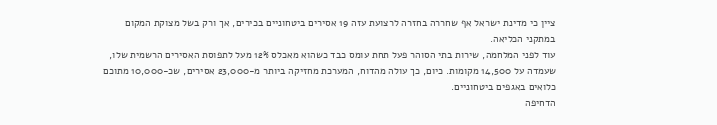ציין כי מדינת ישראל אף שחררה בחזרה לרצועת עזה 19 אסירים ביטחוניים בכירים, אך ורק בשל מצוקת המקום במתקני הכליאה.
עוד לפני המלחמה, שירות בתי הסוהר פעל תחת עומס כבד כשהוא מאכלס 12% מעל לתפוסת האסירים הרשמית שלו, שעמדה על 14,500 מקומות. כיום, כך עולה מהדוח, המערכת מחזיקה ביותר מ-23,000 אסירים, שכ-10,000 מתוכם כלואים באגפים ביטחוניים.
הדחיפה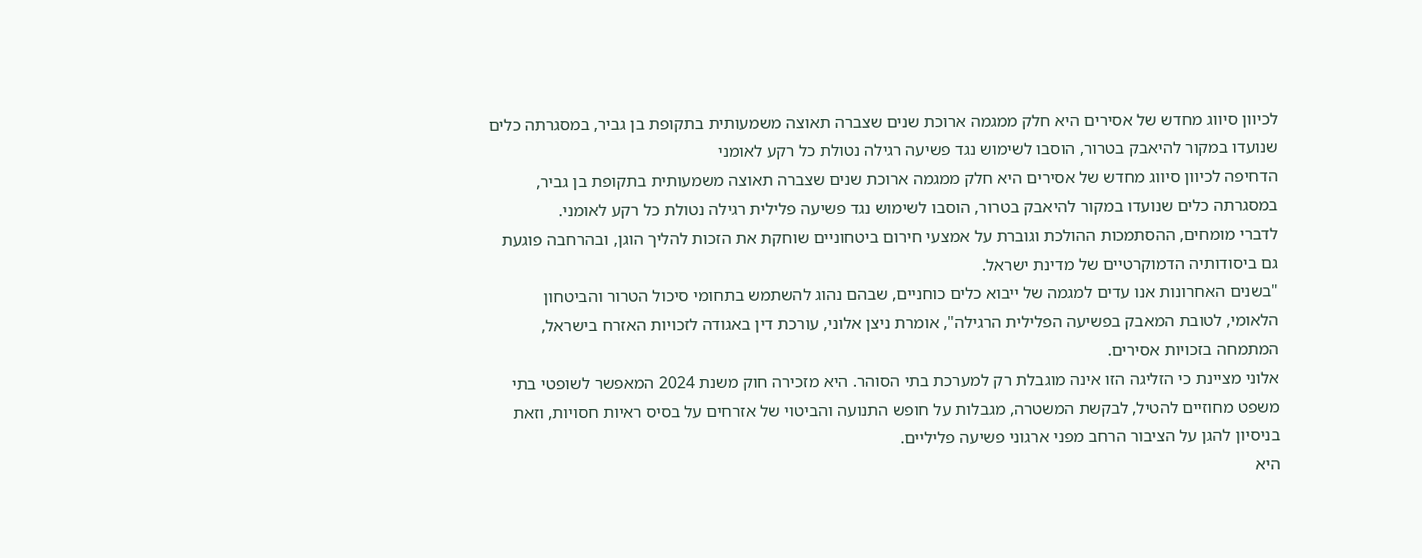לכיוון סיווג מחדש של אסירים היא חלק ממגמה ארוכת שנים שצברה תאוצה משמעותית בתקופת בן גביר, במסגרתה כלים שנועדו במקור להיאבק בטרור, הוסבו לשימוש נגד פשיעה רגילה נטולת כל רקע לאומני
הדחיפה לכיוון סיווג מחדש של אסירים היא חלק ממגמה ארוכת שנים שצברה תאוצה משמעותית בתקופת בן גביר, במסגרתה כלים שנועדו במקור להיאבק בטרור, הוסבו לשימוש נגד פשיעה פלילית רגילה נטולת כל רקע לאומני.
לדברי מומחים, ההסתמכות ההולכת וגוברת על אמצעי חירום ביטחוניים שוחקת את הזכות להליך הוגן, ובהרחבה פוגעת גם ביסודותיה הדמוקרטיים של מדינת ישראל.
"בשנים האחרונות אנו עדים למגמה של ייבוא כלים כוחניים, שבהם נהוג להשתמש בתחומי סיכול הטרור והביטחון הלאומי, לטובת המאבק בפשיעה הפלילית הרגילה", אומרת ניצן אלוני, עורכת דין באגודה לזכויות האזרח בישראל, המתמחה בזכויות אסירים.
אלוני מציינת כי הזליגה הזו אינה מוגבלת רק למערכת בתי הסוהר. היא מזכירה חוק משנת 2024 המאפשר לשופטי בתי משפט מחוזיים להטיל, לבקשת המשטרה, מגבלות על חופש התנועה והביטוי של אזרחים על בסיס ראיות חסויות, וזאת בניסיון להגן על הציבור הרחב מפני ארגוני פשיעה פליליים.
היא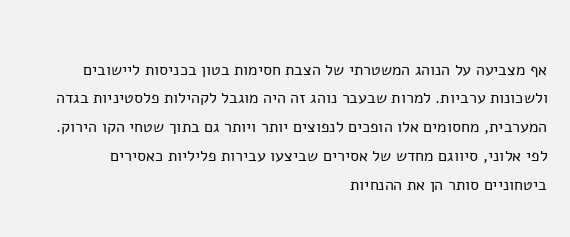אף מצביעה על הנוהג המשטרתי של הצבת חסימות בטון בכניסות ליישובים ולשכונות ערביות. למרות שבעבר נוהג זה היה מוגבל לקהילות פלסטיניות בגדה המערבית, מחסומים אלו הופכים לנפוצים יותר ויותר גם בתוך שטחי הקו הירוק.
לפי אלוני, סיווגם מחדש של אסירים שביצעו עבירות פליליות כאסירים ביטחוניים סותר הן את ההנחיות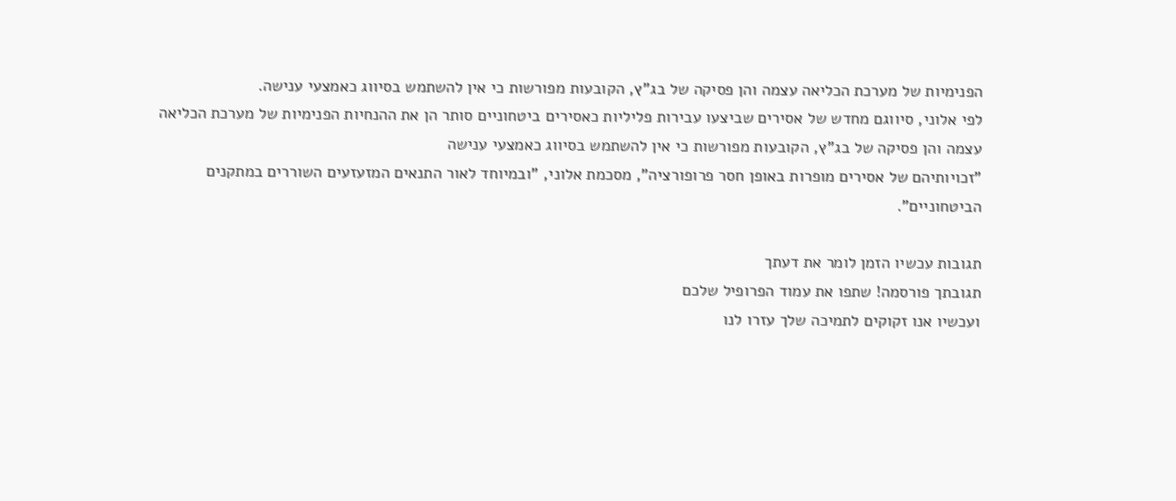הפנימיות של מערכת הכליאה עצמה והן פסיקה של בג"ץ, הקובעות מפורשות כי אין להשתמש בסיווג כאמצעי ענישה.
לפי אלוני, סיווגם מחדש של אסירים שביצעו עבירות פליליות כאסירים ביטחוניים סותר הן את ההנחיות הפנימיות של מערכת הכליאה עצמה והן פסיקה של בג"ץ, הקובעות מפורשות כי אין להשתמש בסיווג כאמצעי ענישה
"זכויותיהם של אסירים מופרות באופן חסר פרופורציה", מסכמת אלוני, "ובמיוחד לאור התנאים המזעזעים השוררים במתקנים הביטחוניים".

תגובות עכשיו הזמן לומר את דעתך
תגובתך פורסמה! שתפו את עמוד הפרופיל שלכם
ועכשיו אנו זקוקים לתמיכה שלך עזרו לנו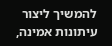להמשיך ליצור עיתונות אמינה,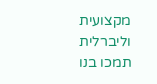מקצועית וליברלית
תמכו בנו